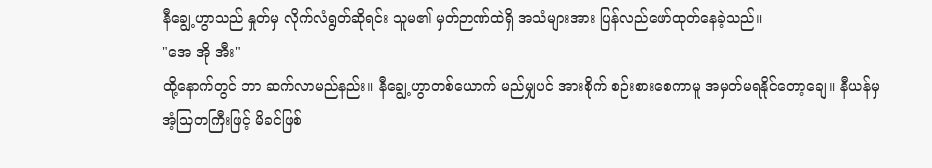နီချွေ့ဟွာသည် နှုတ်မှ လိုက်လံရွတ်ဆိုရင်း သူမ၏ မှတ်ဉာဏ်ထဲရှိ အသံများအား ပြန်လည်ဖော်ထုတ်နေခဲ့သည်။
"အေ အို အီး"
ထို့နောက်တွင် ဘာ ဆက်လာမည်နည်း။ နီချွေ့ဟွာတစ်ယောက် မည်မျှပင် အားစိုက် စဉ်းစားစေကာမူ အမှတ်မရနိုင်တော့ချေ။ နီယန်မှ အံ့သြတကြီးဖြင့် မိခင်ဖြစ်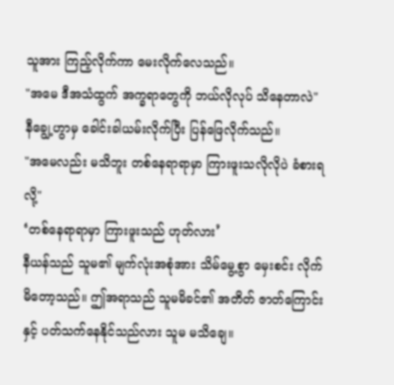သူအား ကြည့်လိုက်ကာ မေးလိုက်လေသည်။
"အမေ ဒီအသံထွက် အက္ခရာတွေကို ဘယ်လိုလုပ် သိနေတာလဲ"
နီချွေ့ဟွာမှ ခေါင်းခါယမ်းလိုက်ပြီး ပြန်ဖြေလိုက်သည်။
"အမေလည်း မသိဘူး တစ်နေရာရာမှာ ကြားဖူးသလိုလိုပဲ ခံစားရလို့"
‘တစ်နေရာရာမှာ ကြားဖူးသည် ဟုတ်လား’
နီယန်သည် သူမ၏ မျက်လုံးအစုံအား သိမ်မွေ့စွာ မှေးစင်း လိုက်မိတော့သည်။ ဤအရာသည် သူမမိခင်၏ အတိတ် ဇာတ်ကြောင်းနှင့် ပတ်သက်နေနိုင်သည်လား သူမ မသိချေ။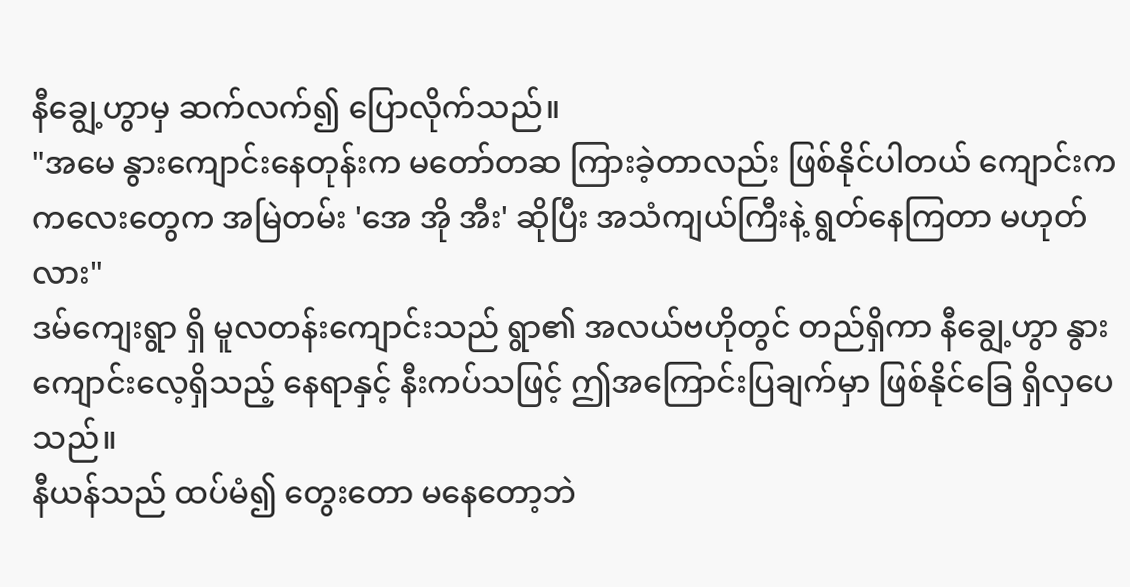နီချွေ့ဟွာမှ ဆက်လက်၍ ပြောလိုက်သည်။
"အမေ နွားကျောင်းနေတုန်းက မတော်တဆ ကြားခဲ့တာလည်း ဖြစ်နိုင်ပါတယ် ကျောင်းက ကလေးတွေက အမြဲတမ်း 'အေ အို အီး' ဆိုပြီး အသံကျယ်ကြီးနဲ့ ရွတ်နေကြတာ မဟုတ်လား"
ဒမ်ကျေးရွာ ရှိ မူလတန်းကျောင်းသည် ရွာ၏ အလယ်ဗဟိုတွင် တည်ရှိကာ နီချွေ့ဟွာ နွားကျောင်းလေ့ရှိသည့် နေရာနှင့် နီးကပ်သဖြင့် ဤအကြောင်းပြချက်မှာ ဖြစ်နိုင်ခြေ ရှိလှပေသည်။
နီယန်သည် ထပ်မံ၍ တွေးတော မနေတော့ဘဲ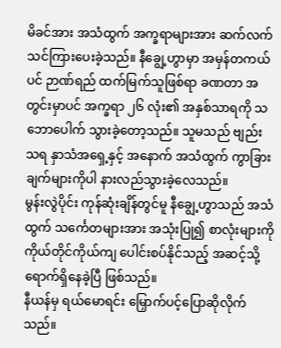မိခင်အား အသံထွက် အက္ခရာများအား ဆက်လက် သင်ကြားပေးခဲ့သည်။ နီချွေ့ဟွာမှာ အမှန်တကယ်ပင် ဉာဏ်ရည် ထက်မြက်သူဖြစ်ရာ ခဏတာ အတွင်းမှာပင် အက္ခရာ ၂၆ လုံး၏ အနှစ်သာရကို သဘောပေါက် သွားခဲ့တော့သည်။ သူမသည် ဗျည်း သရ နှာသံအရှေ့နှင့် အနောက် အသံထွက် ကွာခြားချက်များကိုပါ နားလည်သွားခဲ့လေသည်။
မွန်းလွဲပိုင်း ကုန်ဆုံးချိန်တွင်မူ နီချွေ့ဟွာသည် အသံထွက် သင်္ကေတများအား အသုံးပြု၍ စာလုံးများကို ကိုယ်တိုင်ကိုယ်ကျ ပေါင်းစပ်နိုင်သည့် အဆင့်သို့ ရောက်ရှိနေခဲ့ပြီ ဖြစ်သည်။
နီယန်မှ ရယ်မောရင်း မြှောက်ပင့်ပြောဆိုလိုက်သည်။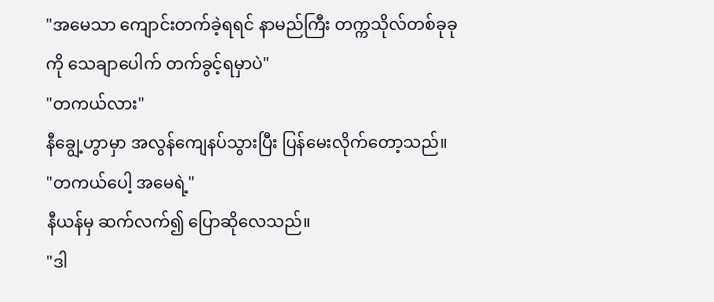"အမေသာ ကျောင်းတက်ခဲ့ရရင် နာမည်ကြီး တက္ကသိုလ်တစ်ခုခုကို သေချာပေါက် တက်ခွင့်ရမှာပဲ"
"တကယ်လား"
နီချွေ့ဟွာမှာ အလွန်ကျေနပ်သွားပြီး ပြန်မေးလိုက်တော့သည်။
"တကယ်ပေါ့ အမေရဲ့"
နီယန်မှ ဆက်လက်၍ ပြောဆိုလေသည်။
"ဒါ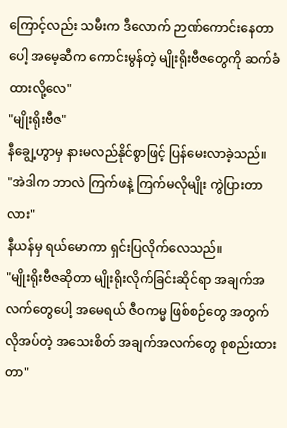ကြောင့်လည်း သမီးက ဒီလောက် ဉာဏ်ကောင်းနေတာပေါ့ အမေ့ဆီက ကောင်းမွန်တဲ့ မျိုးရိုးဗီဇတွေကို ဆက်ခံထားလို့လေ"
"မျိုးရိုးဗီဇ"
နီချွေ့ဟွာမှ နားမလည်နိုင်စွာဖြင့် ပြန်မေးလာခဲ့သည်။
"အဲဒါက ဘာလဲ ကြက်ဖနဲ့ ကြက်မလိုမျိုး ကွဲပြားတာလား"
နီယန်မှ ရယ်မောကာ ရှင်းပြလိုက်လေသည်။
"မျိုးရိုးဗီဇဆိုတာ မျိုးရိုးလိုက်ခြင်းဆိုင်ရာ အချက်အလက်တွေပေါ့ အမေရယ် ဇီဝကမ္မ ဖြစ်စဉ်တွေ အတွက် လိုအပ်တဲ့ အသေးစိတ် အချက်အလက်တွေ စုစည်းထားတာ"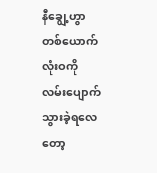နီချွေ့ဟွာတစ်ယောက် လုံးဝကို လမ်းပျောက် သွားခဲ့ရလေတော့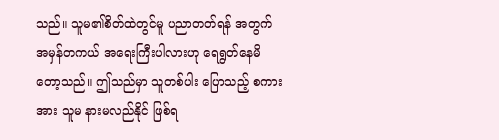သည်။ သူမ၏စိတ်ထဲတွင်မူ ပညာတတ်ရန် အတွက် အမှန်တကယ် အရေးကြီးပါလားဟု ရေရွတ်နေမိတော့သည်။ ဤသည်မှာ သူတစ်ပါး ပြောသည့် စကားအား သူမ နားမလည်နိုင် ဖြစ်ရ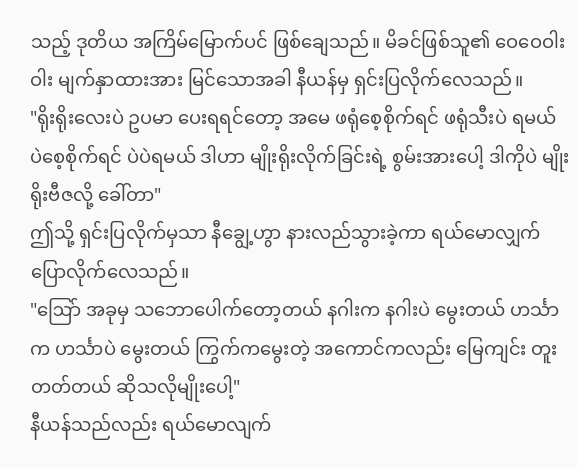သည့် ဒုတိယ အကြိမ်မြောက်ပင် ဖြစ်ချေသည်။ မိခင်ဖြစ်သူ၏ ဝေဝေဝါးဝါး မျက်နှာထားအား မြင်သောအခါ နီယန်မှ ရှင်းပြလိုက်လေသည်။
"ရိုးရိုးလေးပဲ ဥပမာ ပေးရရင်တော့ အမေ ဖရုံစေ့စိုက်ရင် ဖရုံသီးပဲ ရမယ် ပဲစေ့စိုက်ရင် ပဲပဲရမယ် ဒါဟာ မျိုးရိုးလိုက်ခြင်းရဲ့ စွမ်းအားပေါ့ ဒါကိုပဲ မျိုးရိုးဗီဇလို့ ခေါ်တာ"
ဤသို့ ရှင်းပြလိုက်မှသာ နီချွေ့ဟွာ နားလည်သွားခဲ့ကာ ရယ်မောလျှက် ပြောလိုက်လေသည်။
"ဩော် အခုမှ သဘောပေါက်တော့တယ် နဂါးက နဂါးပဲ မွေးတယ် ဟင်္သာက ဟင်္သာပဲ မွေးတယ် ကြွက်ကမွေးတဲ့ အကောင်ကလည်း မြေကျင်း တူးတတ်တယ် ဆိုသလိုမျိုးပေါ့"
နီယန်သည်လည်း ရယ်မောလျက်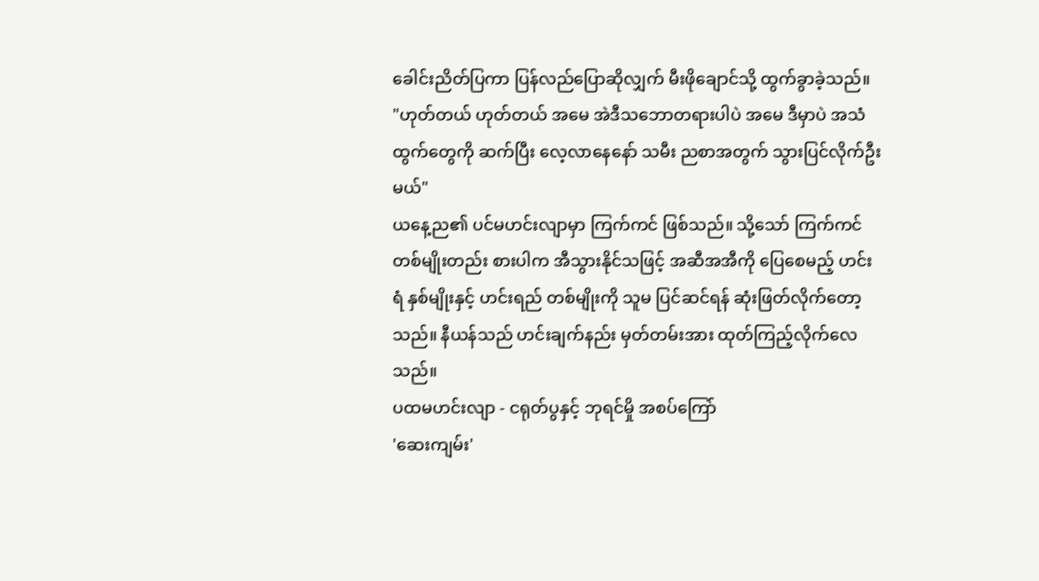ခေါင်းညိတ်ပြကာ ပြန်လည်ပြောဆိုလျှက် မီးဖိုချောင်သို့ ထွက်ခွာခဲ့သည်။
"ဟုတ်တယ် ဟုတ်တယ် အမေ အဲဒီသဘောတရားပါပဲ အမေ ဒီမှာပဲ အသံထွက်တွေကို ဆက်ပြီး လေ့လာနေနော် သမီး ညစာအတွက် သွားပြင်လိုက်ဦးမယ်"
ယနေ့ည၏ ပင်မဟင်းလျာမှာ ကြက်ကင် ဖြစ်သည်။ သို့သော် ကြက်ကင် တစ်မျိုးတည်း စားပါက အီသွားနိုင်သဖြင့် အဆီအအီကို ပြေစေမည့် ဟင်းရံ နှစ်မျိုးနှင့် ဟင်းရည် တစ်မျိုးကို သူမ ပြင်ဆင်ရန် ဆုံးဖြတ်လိုက်တော့သည်။ နီယန်သည် ဟင်းချက်နည်း မှတ်တမ်းအား ထုတ်ကြည့်လိုက်လေသည်။
ပထမဟင်းလျာ - ငရုတ်ပွနှင့် ဘုရင်မှို အစပ်ကြော်
'ဆေးကျမ်း'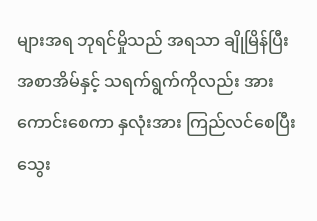များအရ ဘုရင်မှိုသည် အရသာ ချိုမြိန်ပြီး အစာအိမ်နှင့် သရက်ရွက်ကိုလည်း အားကောင်းစေကာ နှလုံးအား ကြည်လင်စေပြီး သွေး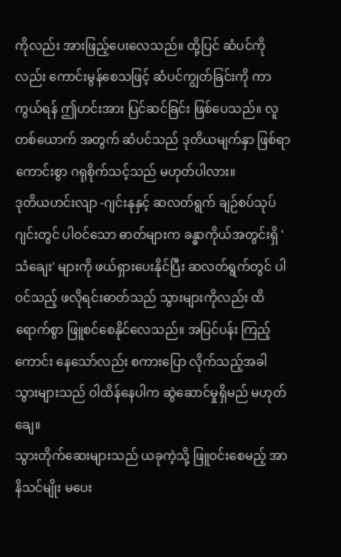ကိုလည်း အားဖြည့်ပေးလေသည်။ ထို့ပြင် ဆံပင်ကိုလည်း ကောင်းမွန်စေသဖြင့် ဆံပင်ကျွတ်ခြင်းကို ကာကွယ်ရန် ဤဟင်းအား ပြင်ဆင်ခြင်း ဖြစ်ပေသည်။ လူတစ်ယောက် အတွက် ဆံပင်သည် ဒုတိယမျက်နှာ ဖြစ်ရာ ကောင်းစွာ ဂရုစိုက်သင့်သည် မဟုတ်ပါလား။
ဒုတိယဟင်းလျာ -ဂျင်းနုနှင့် ဆလတ်ရွက် ချဉ်စပ်သုပ်
ဂျင်းတွင် ပါဝင်သော ဓာတ်များက ခန္ဓာကိုယ်အတွင်းရှိ 'သံချေး' များကို ဖယ်ရှားပေးနိုင်ပြီး ဆလတ်ရွက်တွင် ပါဝင်သည့် ဖလိုရင်းဓာတ်သည် သွားများကိုလည်း ထိရောက်စွာ ဖြူစင်စေနိုင်လေသည်။ အပြင်ပန်း ကြည့်ကောင်း နေသော်လည်း စကားပြော လိုက်သည့်အခါ သွားများသည် ဝါထိန်နေပါက ဆွဲဆောင်မှုရှိမည် မဟုတ်ချေ။
သွားတိုက်ဆေးများသည် ယခုကဲ့သို့ ဖြူဝင်းစေမည့် အာနိသင်မျိုး မပေး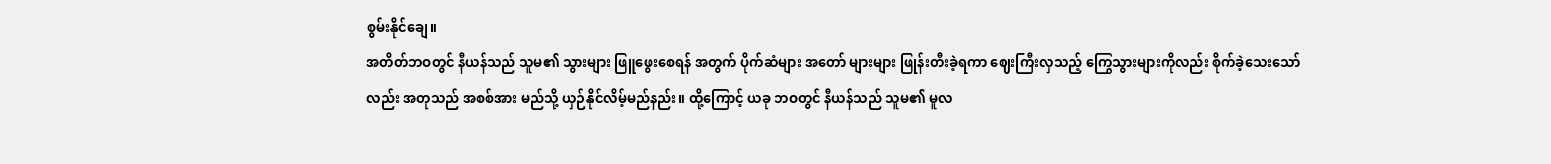စွမ်းနိုင်ချေ။
အတိတ်ဘဝတွင် နီယန်သည် သူမ၏ သွားများ ဖြူဖွေးစေရန် အတွက် ပိုက်ဆံများ အတော် များများ ဖြုန်းတီးခဲ့ရကာ ဈေးကြီးလှသည့် ကြွေသွားများကိုလည်း စိုက်ခဲ့သေးသော်လည်း အတုသည် အစစ်အား မည်သို့ ယှဉ်နိုင်လိမ့်မည်နည်း။ ထို့ကြောင့် ယခု ဘဝတွင် နီယန်သည် သူမ၏ မူလ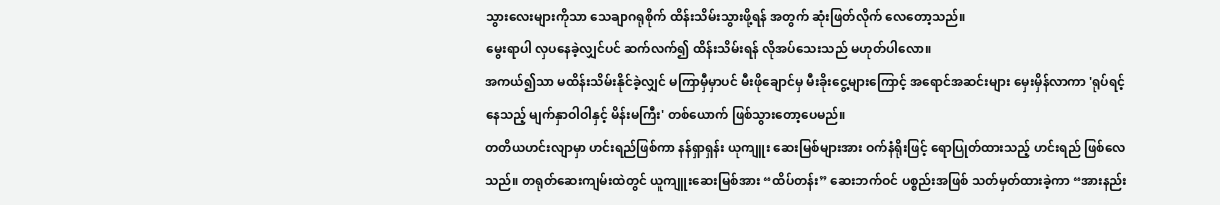သွားလေးများကိုသာ သေချာဂရုစိုက် ထိန်းသိမ်းသွားဖို့ရန် အတွက် ဆုံးဖြတ်လိုက် လေတော့သည်။
မွေးရာပါ လှပနေခဲ့လျှင်ပင် ဆက်လက်၍ ထိန်းသိမ်းရန် လိုအပ်သေးသည် မဟုတ်ပါလော။
အကယ်၍သာ မထိန်းသိမ်းနိုင်ခဲ့လျှင် မကြာမှီမှာပင် မီးဖိုချောင်မှ မီးခိုးငွေ့များကြောင့် အရောင်အဆင်းများ မှေးမှိန်လာကာ 'ရုပ်ရင့်နေသည့် မျက်နှာဝါဝါနှင့် မိန်းမကြီး' တစ်ယောက် ဖြစ်သွားတော့ပေမည်။
တတိယဟင်းလျာမှာ ဟင်းရည်ဖြစ်ကာ နန်ရှာရှန်း ယုကျူး ဆေးမြစ်များအား ဝက်နံရိုးဖြင့် ရောပြုတ်ထားသည့် ဟင်းရည် ဖြစ်လေသည်။ တရုတ်ဆေးကျမ်းထဲတွင် ယူကျူးဆေးမြစ်အား “ထိပ်တန်း” ဆေးဘက်ဝင် ပစ္စည်းအဖြစ် သတ်မှတ်ထားခဲ့ကာ “အားနည်း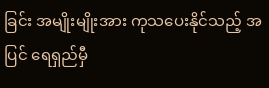ခြင်း အမျိုးမျိုးအား ကုသပေးနိုင်သည့် အပြင် ရေရှည်မှီ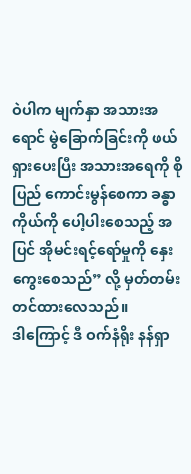ဝဲပါက မျက်နှာ အသားအရောင် မွဲခြောက်ခြင်းကို ဖယ်ရှားပေးပြီး အသားအရေကို စိုပြည် ကောင်းမွန်စေကာ ခန္ဓာကိုယ်ကို ပေါ့ပါးစေသည့် အပြင် အိုမင်းရင့်ရော်မှုကို နှေးကွေးစေသည်” လို့ မှတ်တမ်းတင်ထားလေသည်။
ဒါကြောင့် ဒီ ဝက်နံရိုး နန်ရှာ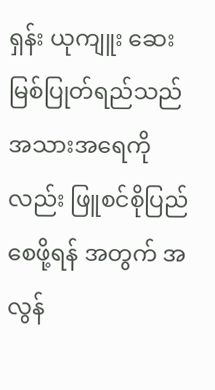ရှန်း ယုကျူး ဆေးမြစ်ပြုတ်ရည်သည် အသားအရေကိုလည်း ဖြူစင်စိုပြည်စေဖို့ရန် အတွက် အလွန်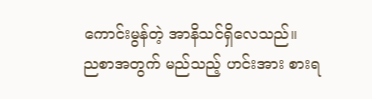ကောင်းမွန်တဲ့ အာနိသင်ရှိလေသည်။
ညစာအတွက် မည်သည့် ဟင်းအား စားရ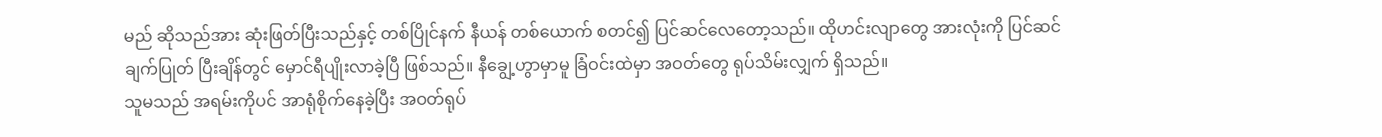မည် ဆိုသည်အား ဆုံးဖြတ်ပြီးသည်နှင့် တစ်ပြိုင်နက် နီယန် တစ်ယောက် စတင်၍ ပြင်ဆင်လေတော့သည်။ ထိုဟင်းလျာတွေ အားလုံးကို ပြင်ဆင် ချက်ပြုတ် ပြီးချိန်တွင် မှောင်ရီပျိုးလာခဲ့ပြီ ဖြစ်သည်။ နီချွေ့ဟွာမှာမူ ခြံဝင်းထဲမှာ အဝတ်တွေ ရုပ်သိမ်းလျှက် ရှိသည်။
သူမသည် အရမ်းကိုပင် အာရုံစိုက်နေခဲ့ပြီး အဝတ်ရုပ်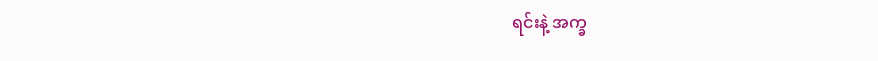ရင်းနဲ့ အက္ခ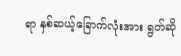ရာ နှစ်ဆယ့်ခြောက်လုံးအား ရွတ်ဆို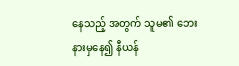နေသည့် အတွက် သူမ၏ ဘေးနားမှနေ၍ နီယန်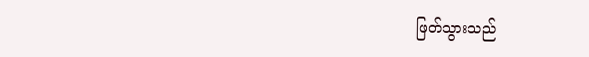ဖြတ်သွားသည်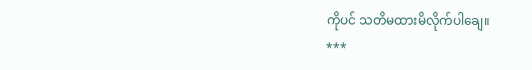ကိုပင် သတိမထားမိလိုက်ပါချေ။
***